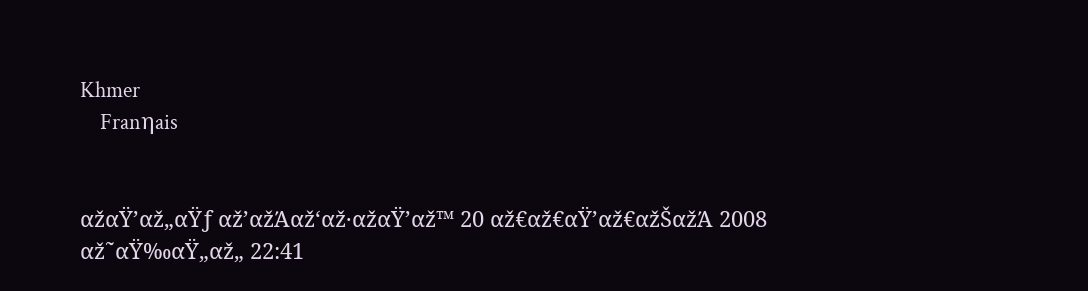Khmer
    Franηais


αžαŸ’αž„αŸƒ αž’αžΆαž‘αž·αžαŸ’αž™ 20 αž€αž€αŸ’αž€αžŠαžΆ 2008
αž˜αŸ‰αŸ„αž„ 22:41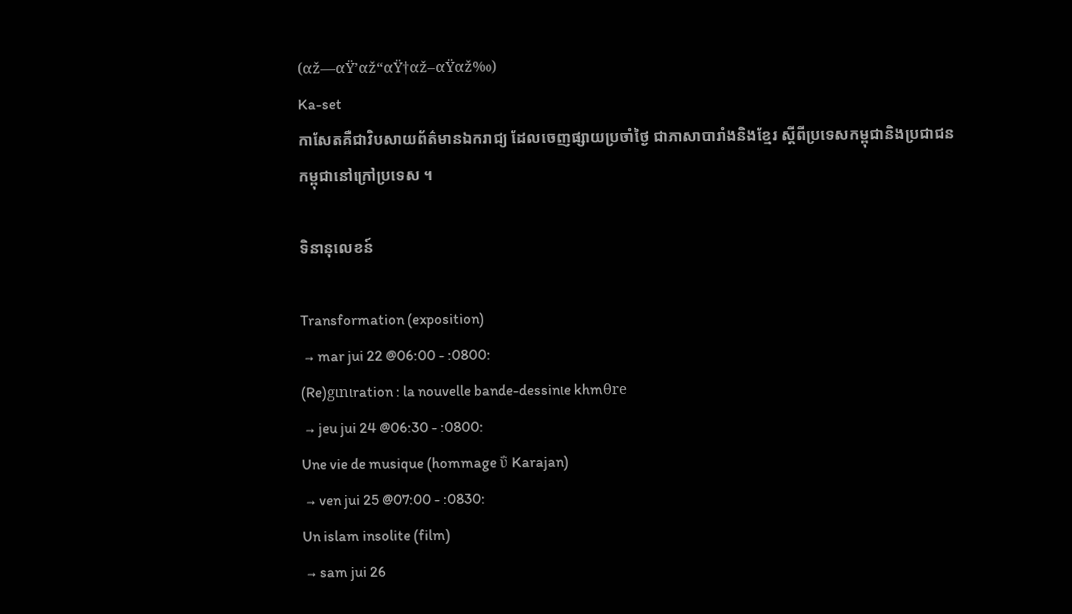(αž—αŸ’αž“αŸ†αž–αŸαž‰)
Ka-set
កាសែតគឺជាវិបសាយព័ត៌មានឯករាជ្យ ដែលចេញផ្សាយប្រចាំថ្ងៃ ជាភាសាបារាំងនិងខ្មែរ ស្តីពីប្រទេសកម្ពុជានិងប្រជាជនកម្ពុជានៅក្រៅប្រទេស ។

ទិនានុលេខន៍

Transformation (exposition)
 → mar jui 22 @06:00 - :0800:
(Re)gιnιration : la nouvelle bande-dessinιe khmθre
 → jeu jui 24 @06:30 - :0800:
Une vie de musique (hommage ΰ Karajan)
 → ven jui 25 @07:00 - :0830:
Un islam insolite (film)
 → sam jui 26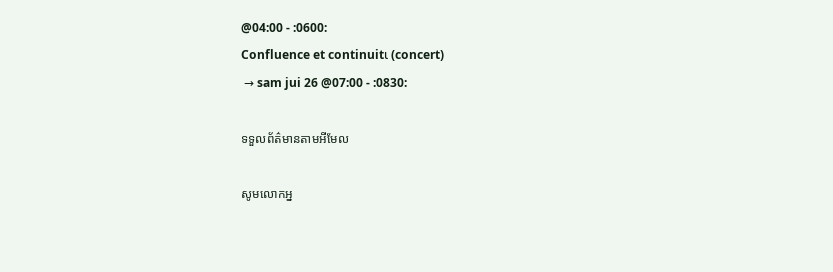@04:00 - :0600:
Confluence et continuitι (concert)
 → sam jui 26 @07:00 - :0830:

ទទួលព័ត៌មានតាមអីមែល

សូមលោកអ្ន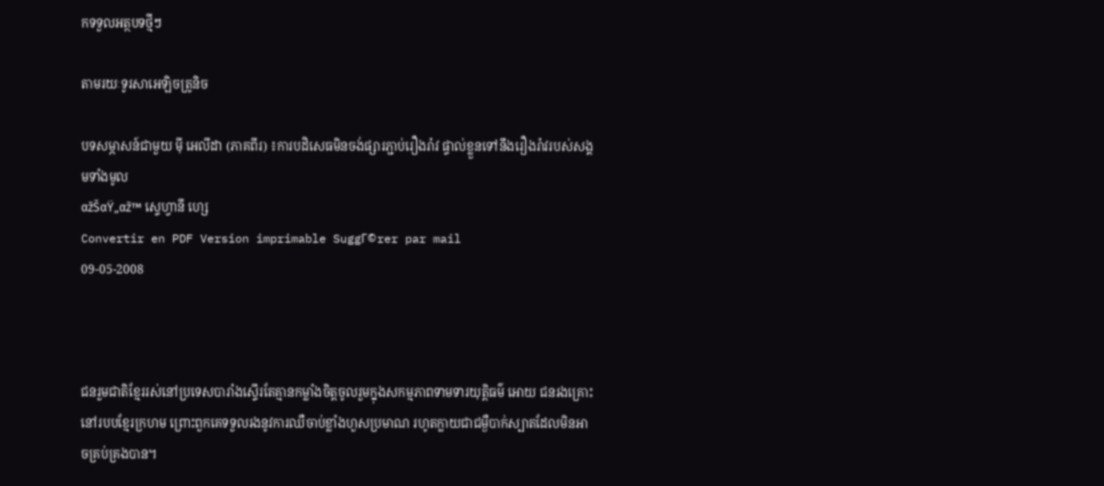កទទួលអត្ថបទថ្មីៗ

តាមរយៈទូរសាអេឡិចត្រូនិច

បទសម្ភាសន៍ជាមួយ ម៉ី អេលីដា (ភាគពីរ) ៖ការបដិសេធមិនចង់ផ្សារភ្ជាប់រឿងរ៉ាវ ផ្ទាល់ខ្លួនទៅនឹងរឿងរ៉ាវរបស់សង្គមទាំងមូល
αžŠαŸ„αž™ ស្ទេហ្វានី ហ្សេ
Convertir en PDF Version imprimable SuggΓ©rer par mail
09-05-2008



ជនរួមជាតិខ្មែររស់នៅប្រទេសបារាំងស្ទើរតែគ្មានកម្លាំងចិត្តចូលរួមក្នុងសកម្មភាពទាមទារយុត្តិធម៌ អោយ ជនរងគ្រោះនៅរបបខ្មែរក្រហម ព្រោះពួកគេទទួលរងនូវការឈឺចាប់ខ្លាំងហួសប្រមាណ រហូតក្លាយជាជម្ងឺបាក់ស្បាតដែលមិនអាចគ្រប់គ្រងបាន។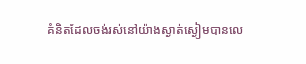គំនិតដែលចង់រស់នៅយ៉ាងស្ងាត់ស្ងៀមបានលេ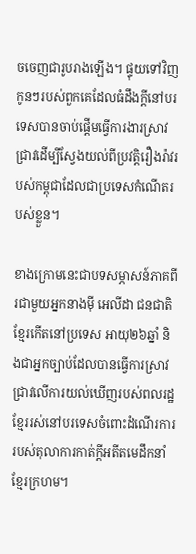ចចេញជារូបរាងឡើង។ ផ្ទុយទៅវិញ កូនៗរបស់ពួកគេដែលធំដឹងក្តីនៅបរទេសបានចាប់ផ្តើមធ្វើការងារស្រាវជ្រាវដើម្បីស្វែងយល់ពីប្រវត្តិរឿងរ៉ាវរបស់កម្ពុជាដែលជាប្រទេសកំណើតរបស់ខ្លួន។

ខាងក្រោមនេះជាបទសម្ភាសន៍ភាគពីរជាមួយអ្នកនាងម៉ី អេលីដា ជនជាតិខ្មែរកើតនៅប្រទេស អាយុ២៦ឆ្នាំ និងជាអ្នកច្បាប់ដែលបានធ្វើការស្រាវជ្រាវលើការយល់ឃើញរបស់ពលរដ្ឋខ្មែររស់នៅបរទេសចំពោះដំណើរការរបស់តុលាការកាត់ក្តីអតីតមេដឹកនាំខ្មែរក្រហម។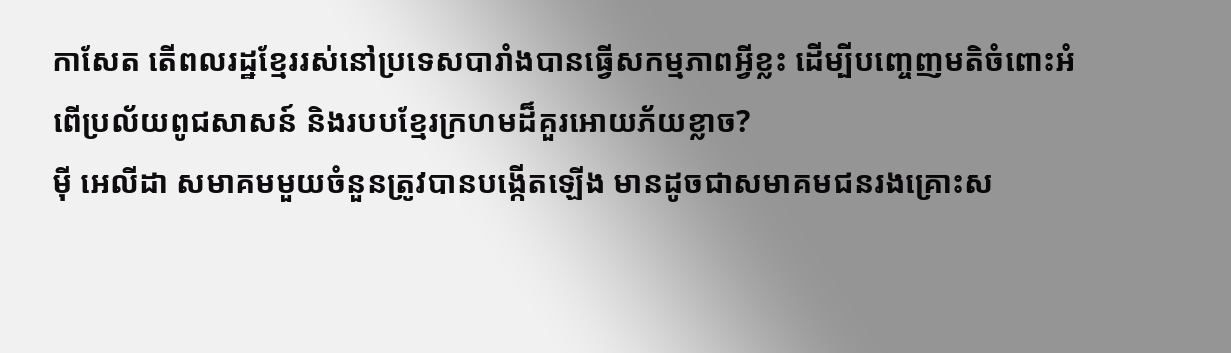កាសែត តើពលរដ្ឋខ្មែររស់នៅប្រទេសបារាំងបានធ្វើសកម្មភាពអ្វីខ្លះ ដើម្បីបញ្ចេញមតិចំពោះអំពើប្រល័យពូជសាសន៍ និងរបបខ្មែរក្រហមដ៏គួរអោយភ័យខ្លាច?
ម៉ី អេលីដា សមាគមមួយចំនួនត្រូវបានបង្កើតឡើង មានដូចជាសមាគមជនរងគ្រោះស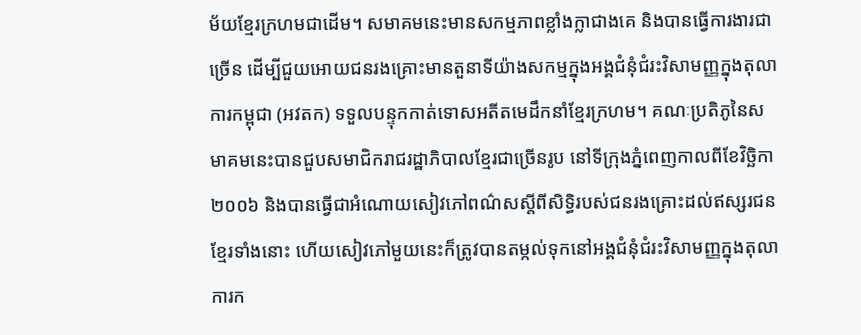ម័យខ្មែរក្រហមជាដើម។ សមាគមនេះមានសកម្មភាពខ្លាំងក្លាជាងគេ និងបានធ្វើការងារជាច្រើន ដើម្បីជួយអោយជនរងគ្រោះមានតួនាទីយ៉ាងសកម្មក្នុងអង្គជំនុំជំរះវិសាមញ្ញក្នុងតុលាការកម្ពុជា (អវតក) ទទួលបន្ទុកកាត់ទោសអតីតមេដឹកនាំខ្មែរក្រហម។ គណៈប្រតិភូនៃសមាគមនេះបានជួបសមាជិករាជរដ្ឋាភិបាលខ្មែរជាច្រើនរូប នៅទីក្រុងភ្នំពេញកាលពីខែវិច្ឆិកា ២០០៦ និងបានធ្វើជាអំណោយសៀវភៅពណ៌សស្តីពីសិទ្ធិរបស់ជនរងគ្រោះដល់ឥស្សរជនខ្មែរទាំងនោះ ហើយសៀវភៅមួយនេះក៏ត្រូវបានតម្កល់ទុកនៅអង្គជំនុំជំរះវិសាមញ្ញក្នុងតុលាការក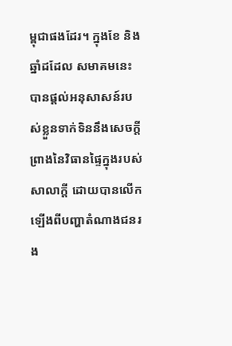ម្ពុជាផងដែរ។ ក្នុងខែ និងឆ្នាំដដែល សមាគមនេះបានផ្តល់អនុសាសន៍របស់ខ្លួនទាក់ទិននឹងសេចក្តីព្រាងនៃវិធានផ្ទៃក្នុងរបស់សាលាក្តី ដោយបានលើកឡើងពីបញ្ហាតំណាងជនរង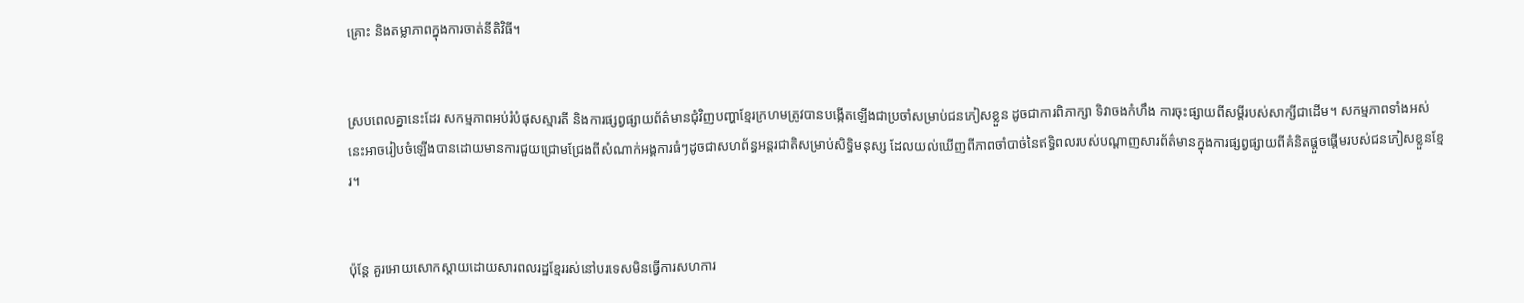គ្រោះ និងតម្លាភាពក្នុងការចាត់នីតិវិធី។


ស្របពេលគ្នានេះដែរ សកម្មភាពអប់រំបំផុសស្មារតី និងការផ្សព្វផ្សាយព័ត៌មានជុំវិញបញ្ហាខ្មែរក្រហមត្រូវបានបង្កើតឡើងជាប្រចាំសម្រាប់ជនភៀសខ្លួន ដូចជាការពិភាក្សា ទិវាចងកំហឹង ការចុះផ្សាយពីសម្តីរបស់សាក្សីជាដើម។ សកម្មភាពទាំងអស់នេះអាចរៀបចំឡើងបានដោយមានការជួយជ្រោមជ្រែងពីសំណាក់អង្គការធំៗដូចជាសហព័ន្ធអន្តរជាតិសម្រាប់សិទ្ធិមនុស្ស ដែលយល់ឃើញពីភាពចាំបាច់នៃឥទ្ធិពលរបស់បណ្តាញសារព័ត៌មានក្នុងការផ្សព្វផ្សាយពីគំនិតផ្តួចផ្តើមរបស់ជនភៀសខ្លួនខ្មែរ។


ប៉ុន្តែ គួរអោយសោកស្តាយដោយសារពលរដ្ឋខ្មែររស់នៅបរទេសមិនធ្វើការសហការ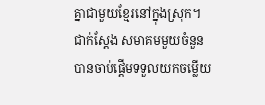គ្នាជាមួយខ្មែរនៅក្នុងស្រុក។ ជាក់ស្តែង សមាគមមួយចំនួនបានចាប់ផ្តើមទទួលយកចម្លើយ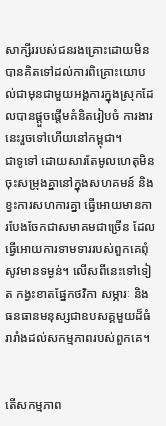សាក្សីររបស់ជនរងគ្រោះដោយមិនបានគិតទៅដល់ការពិគ្រោះយោបល់ជាមុនជាមួយអង្គការក្នុងស្រុកដែលបានផ្តួចផ្តើមគំនិតរៀបចំ ការងារនេះរួចទៅហើយនៅកម្ពុជា។
ជាទូទៅ ដោយសារតែមូលហេតុមិនចុះសម្រុងគ្នានៅក្នុងសហគមន៍ និងខ្វះការសហការគ្នា ធ្វើអោយមានការបែងចែកជាសមាគមជាច្រើន ដែលធ្វើអោយការទាមទាររបស់ពួកគេពុំសូវមានទម្ងន់។ លើសពីនេះទៅទៀត កង្វះខាតផ្នែកថវិកា សម្ភារៈ និងធនធានមនុស្សជាឧបសគ្គមួយដ៏ធំរារាំងដល់សកម្មភាពរបស់ពួកគេ។


តើសកម្មភាព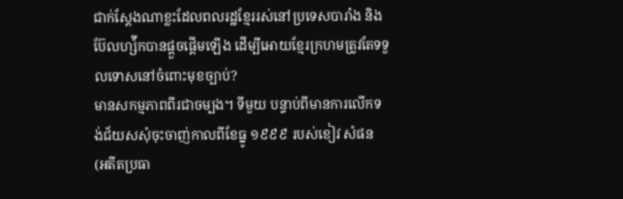ជាក់ស្តែងណាខ្លះដែលពលរដ្ឋខ្មែររស់នៅប្រទេសបារាំង និងប៊ែលហ្ស៉ីកបានផ្តួចផ្តើមឡើង ដើម្បីអោយខ្មែរក្រហមត្រូវតែទទួលទោសនៅចំពោះមុខច្បាប់?
មានសកម្មភាពពីរជាចម្បង។ ទីមួយ បន្ទាប់ពីមានការលើកទង់ជ័យសសុំចុះចាញ់កាលពីខែធ្នូ ១៩៩៩ របស់ខៀវ សំផន (អតីតប្រធា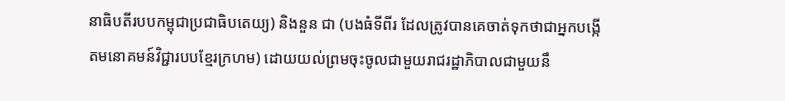នាធិបតីរបបកម្ពុជាប្រជាធិបតេយ្យ) និងនួន ជា (បងធំទីពីរ ដែលត្រូវបានគេចាត់ទុកថាជាអ្នកបង្កើតមនោគមន៍វិជ្ជារបបខ្មែរក្រហម) ដោយយល់ព្រមចុះចូលជាមួយរាជរដ្ឋាភិបាលជាមួយនឹ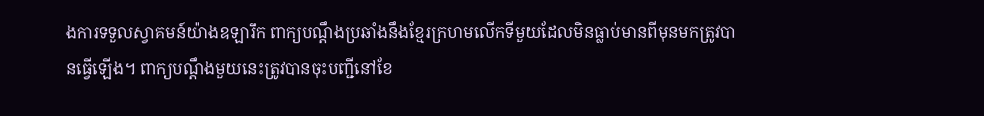ងការទទួលស្វាគមន៍យ៉ាងឧឡារឹក ពាក្យបណ្តឹងប្រឆាំងនឹងខ្មែរក្រហមលើកទីមួយដែលមិនធ្លាប់មានពីមុនមកត្រូវបានធ្វើឡើង។ ពាក្យបណ្តឹងមួយនេះត្រូវបានចុះបញ្ជីនៅខែ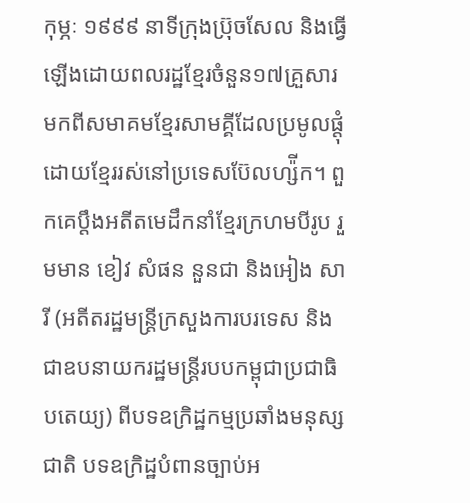កុម្ភៈ ១៩៩៩ នាទីក្រុងប៊្រុចសែល និងធ្វើឡើងដោយពលរដ្ឋខ្មែរចំនួន១៧គ្រួសារមកពីសមាគមខ្មែរសាមគ្គីដែលប្រមូលផ្តុំដោយខ្មែររស់នៅប្រទេសប៊ែលហ្ស៉ីក។ ពួកគេប្តឹងអតីតមេដឹកនាំខ្មែរក្រហមបីរូប រួមមាន ខៀវ សំផន នួនជា និងអៀង សារី (អតីតរដ្ឋមន្រ្តីក្រសួងការបរទេស និងជាឧបនាយករដ្ឋមន្រ្តីរបបកម្ពុជាប្រជាធិបតេយ្យ) ពីបទឧក្រិដ្ឋកម្មប្រឆាំងមនុស្សជាតិ បទឧក្រិដ្ឋបំពានច្បាប់អ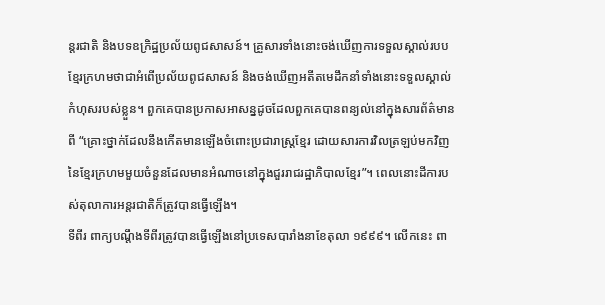ន្តរជាតិ និងបទឧក្រិដ្ឋប្រល័យពូជសាសន៍។ គ្រួសារទាំងនោះចង់ឃើញការទទួលស្គាល់របបខ្មែរក្រហមថាជាអំពើប្រល័យពូជសាសន៍ និងចង់ឃើញអតីតមេដឹកនាំទាំងនោះទទួលស្គាល់កំហុសរបស់ខ្លួន។ ពួកគេបានប្រកាសអាសន្នដូចដែលពួកគេបានពន្យល់នៅក្នុងសារព័ត៌មានពី “គ្រោះថ្នាក់ដែលនឹងកើតមានឡើងចំពោះប្រជារាស្រ្តខ្មែរ ដោយសារការវិលត្រឡប់មកវិញនៃខ្មែរក្រហមមួយចំនួនដែលមានអំណាចនៅក្នុងជួររាជរដ្ឋាភិបាលខ្មែរ”។ ពេលនោះដីការបស់តុលាការអន្តរជាតិក៏ត្រូវបានធ្វើឡើង។
ទីពីរ ពាក្យបណ្តឹងទីពីរត្រូវបានធ្វើឡើងនៅប្រទេសបារាំងនាខែតុលា ១៩៩៩។ លើកនេះ ពា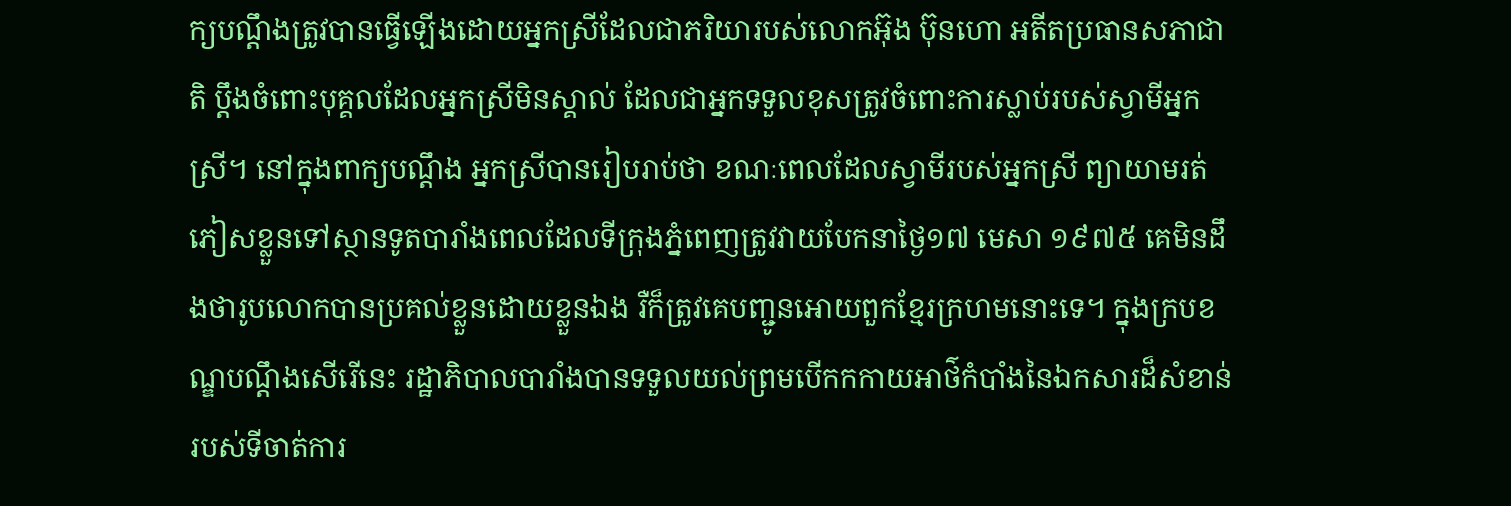ក្យបណ្តឹងត្រូវបានធ្វើឡើងដោយអ្នកស្រីដែលជាភរិយារបស់លោកអ៊ុង ប៊ុនហោ អតីតប្រធានសភាជាតិ ប្តឹងចំពោះបុគ្គលដែលអ្នកស្រីមិនស្គាល់ ដែលជាអ្នកទទួលខុសត្រូវចំពោះការស្លាប់របស់ស្វាមីអ្នកស្រី។ នៅក្នុងពាក្យបណ្តឹង អ្នកស្រីបានរៀបរាប់ថា ខណៈពេលដែលស្វាមីរបស់អ្នកស្រី ព្យាយាមរត់ភៀសខ្លួនទៅស្ថានទូតបារាំងពេលដែលទីក្រុងភ្នំពេញត្រូវវាយបែកនាថ្ងៃ១៧ មេសា ១៩៧៥ គេមិនដឹងថារូបលោកបានប្រគល់ខ្លួនដោយខ្លួនឯង រឺក៏ត្រូវគេបញ្ជូនអោយពួកខ្មែរក្រហមនោះទេ។ ក្នុងក្របខណ្ឌបណ្តឹងសើរើនេះ រដ្ឋាភិបាលបារាំងបានទទួលយល់ព្រមបើកកកាយអាថ៌កំបាំងនៃឯកសារដ៏សំខាន់របស់ទីចាត់ការ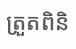ត្រួតពិនិ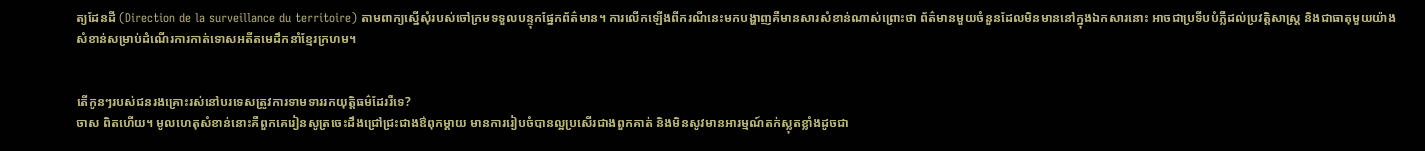ត្យដែនដី (Direction de la surveillance du territoire) តាមពាក្យស្នើសុំរបស់ចៅក្រមទទួលបន្ទុកផ្នែកព័ត៌មាន។ ការលើកឡើងពីករណីនេះមកបង្ហាញគឺមានសារសំខាន់ណាស់ព្រោះថា ព័ត៌មានមួយចំនួនដែលមិនមាននៅក្នុងឯកសារនោះ អាចជាប្រទីបបំភ្លឺដល់ប្រវត្តិសាស្រ្ត និងជាធាតុមួយយ៉ាងសំខាន់សម្រាប់ដំណើរការកាត់ទោសអតីតមេដឹកនាំខ្មែរក្រហម។


តើកូនៗរបស់ជនរងគ្រោះរស់នៅបរទេសត្រូវការទាមទាររកយុត្តិធម៌ដែររឺទេ?
ចាស ពិតហើយ។ មូលហេតុសំខាន់នោះគឺពួកគេរៀនសូត្រចេះដឹងជ្រៅជ្រះជាងឳពុកម្តាយ មានការរៀបចំបានល្អប្រសើរជាងពួកគាត់ និងមិនសូវមានអារម្មណ៍តក់ស្លុតខ្លាំងដូចជា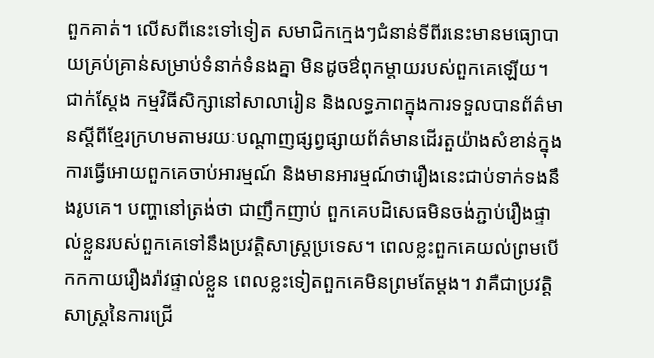ពួកគាត់។ លើសពីនេះទៅទៀត សមាជិកក្មេងៗជំនាន់ទីពីរនេះមានមធ្យោបាយគ្រប់គ្រាន់សម្រាប់ទំនាក់ទំនងគ្នា មិនដូចឳពុកម្តាយរបស់ពួកគេឡើយ។ ជាក់ស្តែង កម្មវិធីសិក្សានៅសាលារៀន និងលទ្ធភាពក្នុងការទទួលបានព័ត៌មានស្តីពីខ្មែរក្រហមតាមរយៈបណ្តាញផ្សព្វផ្សាយព័ត៌មានដើរតួយ៉ាងសំខាន់ក្នុងការធ្វើអោយពួកគេចាប់អារម្មណ៍ និងមានអារម្មណ៍ថារឿងនេះជាប់ទាក់ទងនឹងរូបគេ។ បញ្ហានៅត្រង់ថា ជាញឹកញាប់ ពួកគេបដិសេធមិនចង់ភ្ជាប់រឿងផ្ទាល់ខ្លួនរបស់ពួកគេទៅនឹងប្រវត្តិសាស្រ្តប្រទេស។ ពេលខ្លះពួកគេយល់ព្រមបើកកកាយរឿងរ៉ាវផ្ទាល់ខ្លួន ពេលខ្លះទៀតពួកគេមិនព្រមតែម្តង។ វាគឺជាប្រវត្តិសាស្រ្តនៃការជ្រើ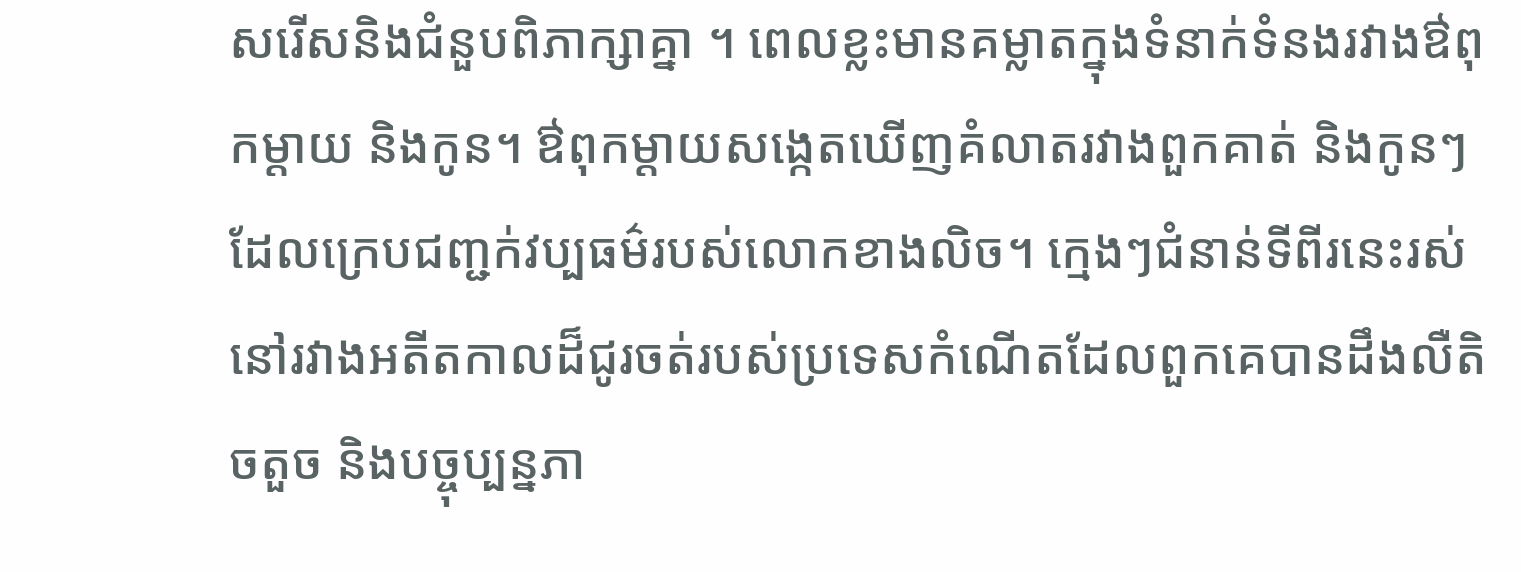សរើសនិងជំនួបពិភាក្សាគ្នា ។ ពេលខ្លះមានគម្លាតក្នុងទំនាក់ទំនងរវាងឳពុកម្តាយ និងកូន។ ឳពុកម្តាយសង្កេតឃើញគំលាតរវាងពួកគាត់ និងកូនៗដែលក្រេបជញ្ជក់វប្បធម៌របស់លោកខាងលិច។ ក្មេងៗជំនាន់ទីពីរនេះរស់នៅរវាងអតីតកាលដ៏ជូរចត់របស់ប្រទេសកំណើតដែលពួកគេបានដឹងលឺតិចតួច និងបច្ចុប្បន្នភា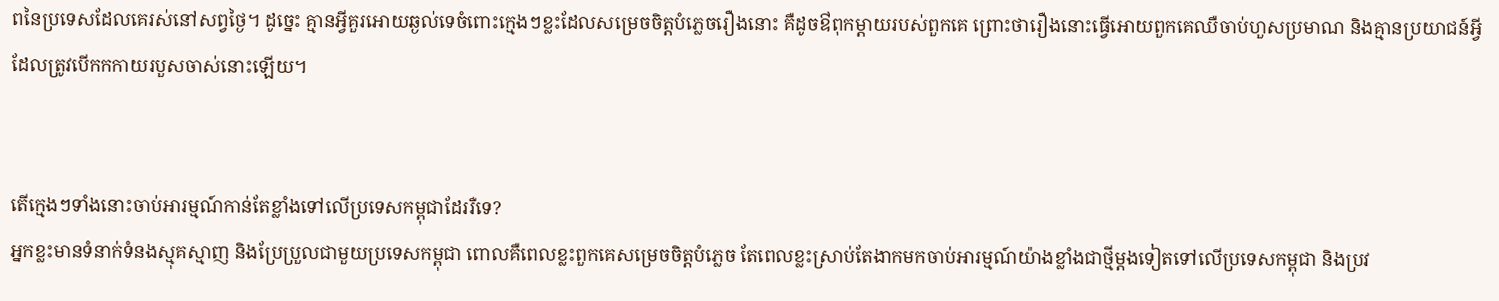ពនៃប្រទេសដែលគេរស់នៅសព្វថ្ងៃ។ ដូច្នេះ គ្មានអ្វីគួរអោយឆ្ងល់ទេចំពោះក្មេងៗខ្លះដែលសម្រេចចិត្តបំភ្លេចរឿងនោះ គឺដូចឳពុកម្តាយរបស់ពួកគេ ព្រោះថារឿងនោះធ្វើអោយពួកគេឈឺចាប់ហួសប្រមាណ និងគ្មានប្រយាជន៍អ្វីដែលត្រូវបើកកកាយរបួសចាស់នោះឡើយ។


តើក្មេងៗទាំងនោះចាប់អារម្មណ៍កាន់តែខ្លាំងទៅលើប្រទេសកម្ពុជាដែររឺទេ?
អ្នកខ្លះមានទំនាក់ទំនងស្មុគស្មាញ និងប្រែប្រួលជាមួយប្រទេសកម្ពុជា ពោលគឺពេលខ្លះពួកគេសម្រេចចិត្តបំភ្លេច តែពេលខ្លះស្រាប់តែងាកមកចាប់អារម្មណ៍យ៉ាងខ្លាំងជាថ្មីម្តងទៀតទៅលើប្រទេសកម្ពុជា និងប្រវ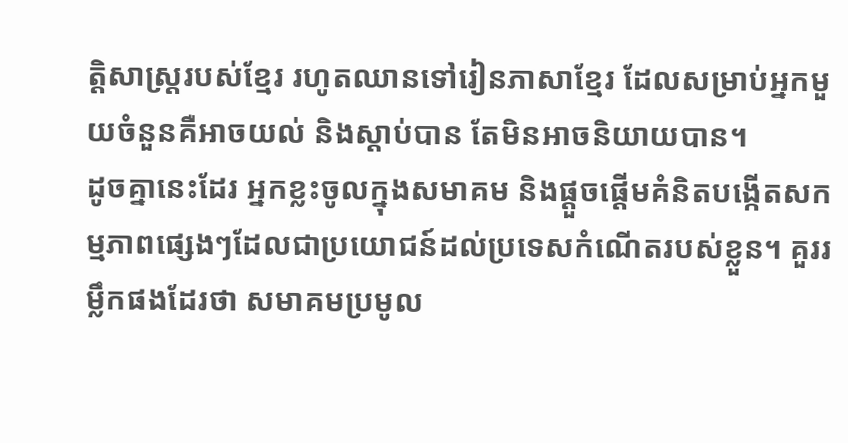ត្តិសាស្រ្តរបស់ខ្មែរ រហូតឈានទៅរៀនភាសាខ្មែរ ដែលសម្រាប់អ្នកមួយចំនួនគឺអាចយល់ និងស្តាប់បាន តែមិនអាចនិយាយបាន។
ដូចគ្នានេះដែរ អ្នកខ្លះចូលក្នុងសមាគម និងផ្តួចផ្តើមគំនិតបង្កើតសកម្មភាពផ្សេងៗដែលជាប្រយោជន៍ដល់ប្រទេសកំណើតរបស់ខ្លួន។ គួររម្លឹកផងដែរថា សមាគមប្រមូល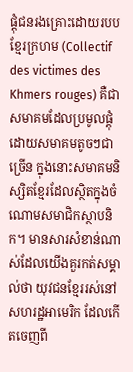ផ្តុំជនរងគ្រោះដោយរបបខ្មែរក្រហម (Collectif des victimes des Khmers rouges) គឺជាសមាគមដែលប្រមូលផ្តុំដោយសមាគមតូចៗជាច្រើន ក្នុងនោះសមាគមនិស្សិតខ្មែរដែលស្ថិតក្នុងចំណោមសមាជិកស្ថាបនិក។ មានសារសំខាន់ណាស់ដែលយើងគួរកត់សម្គាល់ថា យុវជនខ្មែររស់នៅសហរដ្ឋអាមេរិក ដែលកើតចេញពី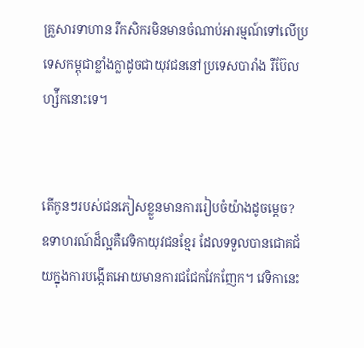គ្រួសារទាហាន រឺកសិករមិនមានចំណាប់អារម្មណ៍ទៅលើប្រទេសកម្ពុជាខ្លាំងក្លាដូចជាយុវជននៅប្រទេសបារាំង រឺប៊ែលហ្ស៉ីកនោះទេ។


តើកូនៗរបស់ជនភៀសខ្លួនមានការរៀបចំយ៉ាងដូចម្តេច?
ឧទាហរណ៍ដ៏ល្អគឺវេទិកាយុវជនខ្មែរ ដែលទទួលបានជោគជ័យក្នុងការបង្កើតអោយមានការជជែកវែកញែក។ វេទិកានេះ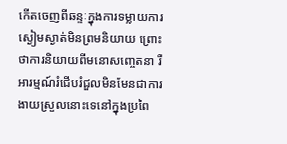កើតចេញពីឆន្ទៈក្នុងការទម្លាយការស្ងៀមស្ងាត់មិនព្រមនិយាយ ព្រោះថាការនិយាយពីមនោសញ្ចេតនា រឺអារម្មណ៍រំជើបរំជួលមិនមែនជាការងាយស្រួលនោះទេនៅក្នុងប្រពៃ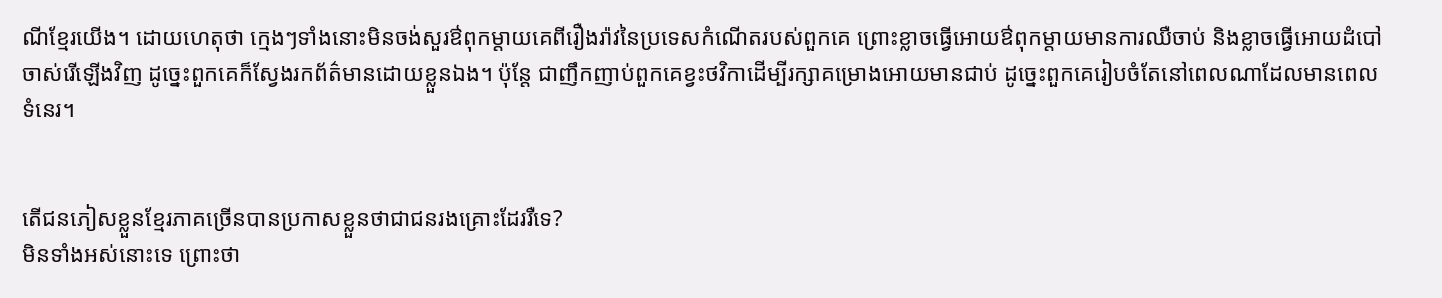ណីខ្មែរយើង។ ដោយហេតុថា ក្មេងៗទាំងនោះមិនចង់សួរឳពុកម្តាយគេពីរឿងរ៉ាវនៃប្រទេសកំណើតរបស់ពួកគេ ព្រោះខ្លាចធ្វើអោយឳពុកម្តាយមានការឈឺចាប់ និងខ្លាចធ្វើអោយដំបៅចាស់រើឡើងវិញ ដូច្នេះពួកគេក៏ស្វែងរកព័ត៌មានដោយខ្លួនឯង។ ប៉ុន្តែ ជាញឹកញាប់ពួកគេខ្វះថវិកាដើម្បីរក្សាគម្រោងអោយមានជាប់ ដូច្នេះពួកគេរៀបចំតែនៅពេលណាដែលមានពេលទំនេរ។


តើជនភៀសខ្លួនខ្មែរភាគច្រើនបានប្រកាសខ្លួនថាជាជនរងគ្រោះដែររឺទេ?
មិនទាំងអស់នោះទេ ព្រោះថា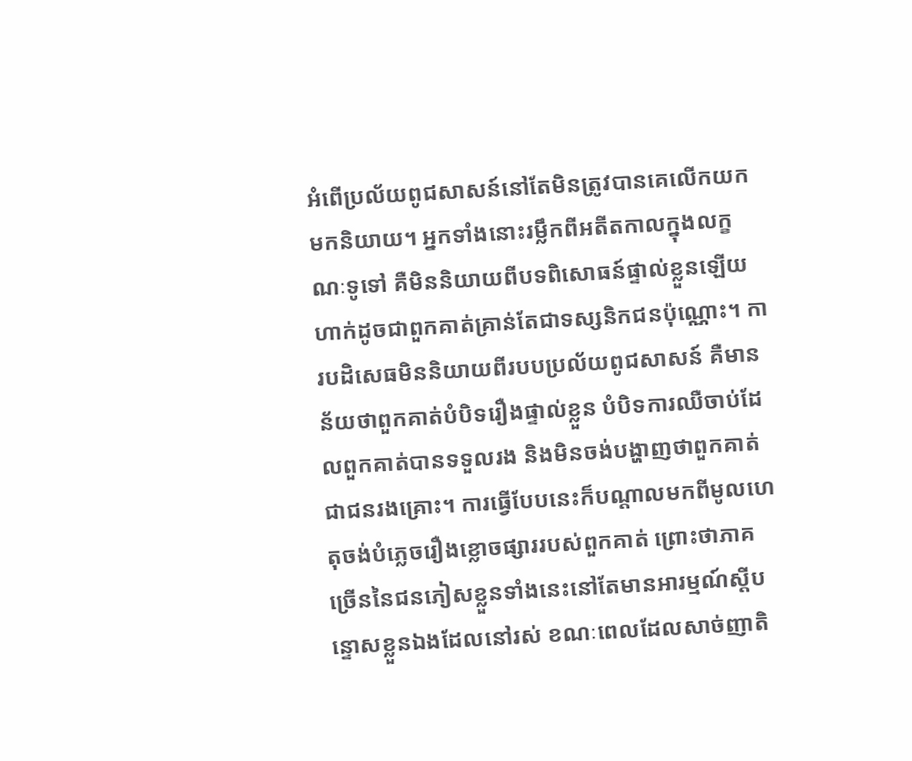អំពើប្រល័យពូជសាសន៍នៅតែមិនត្រូវបានគេលើកយកមកនិយាយ។ អ្នកទាំងនោះរម្លឹកពីអតីតកាលក្នុងលក្ខណៈទូទៅ គឺមិននិយាយពីបទពិសោធន៍ផ្ទាល់ខ្លួនឡើយ ហាក់ដូចជាពួកគាត់គ្រាន់តែជាទស្សនិកជនប៉ុណ្ណោះ។ ការបដិសេធមិននិយាយពីរបបប្រល័យពូជសាសន៍ គឺមានន័យថាពួកគាត់បំបិទរឿងផ្ទាល់ខ្លួន បំបិទការឈឺចាប់ដែលពួកគាត់បានទទួលរង និងមិនចង់បង្ហាញថាពួកគាត់ជាជនរងគ្រោះ។ ការធ្វើបែបនេះក៏បណ្តាលមកពីមូលហេតុចង់បំភ្លេចរឿងខ្លោចផ្សាររបស់ពួកគាត់ ព្រោះថាភាគច្រើននៃជនភៀសខ្លួនទាំងនេះនៅតែមានអារម្មណ៍ស្តីបន្ទោសខ្លួនឯងដែលនៅរស់ ខណៈពេលដែលសាច់ញាតិ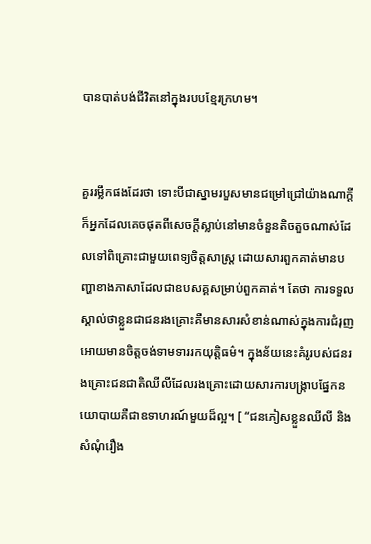បានបាត់បង់ជីវិតនៅក្នុងរបបខ្មែរក្រហម។


គួររម្លឹកផងដែរថា ទោះបីជាស្នាមរបួសមានជម្រៅជ្រៅយ៉ាងណាក្តី ក៏អ្នកដែលគេចផុតពីសេចក្តីស្លាប់នៅមានចំនួនតិចតួចណាស់ដែលទៅពិគ្រោះជាមួយពេទ្យចិត្តសាស្រ្ត ដោយសារពួកគាត់មានបញ្ហាខាងភាសាដែលជាឧបសគ្គសម្រាប់ពួកគាត់។ តែថា ការទទួលស្គាល់ថាខ្លួនជាជនរងគ្រោះគឺមានសារសំខាន់ណាស់ក្នុងការជំរុញអោយមានចិត្តចង់ទាមទាររកយុត្តិធម៌។ ក្នុងន័យនេះគំរូរបស់ជនរងគ្រោះជនជាតិឈីលីដែលរងគ្រោះដោយសារការបង្រ្កាបផ្នែកនយោបាយគឺជាឧទាហរណ៍មួយដ៏ល្អ។ [ “ជនភៀសខ្លួនឈីលី និងសំណុំរឿង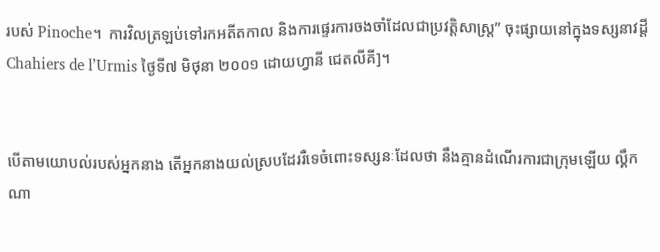របស់ Pinoche។  ការវិលត្រឡប់ទៅរកអតីតកាល និងការផ្ទេរការចងចាំដែលជាប្រវត្តិសាស្រ្ត” ចុះផ្សាយនៅក្នុងទស្សនាវដ្តី Chahiers de l’Urmis ថ្ងៃទី៧ មិថុនា ២០០១ ដោយហ្វានី ជេតលីគី]។


បើតាមយោបល់របស់អ្នកនាង តើអ្នកនាងយល់ស្របដែររឺទេចំពោះទស្សនៈដែលថា នឹងគ្មានដំណើរការជាក្រុមឡើយ ល្គឹកណា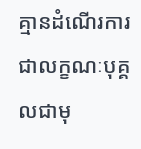គ្មានដំណើរការជាលក្ខណៈបុគ្គលជាមុ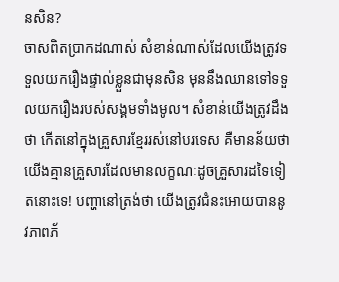នសិន?
ចាសពិតប្រាកដណាស់ សំខាន់ណាស់ដែលយើងត្រូវទទួលយករឿងផ្ទាល់ខ្លួនជាមុនសិន មុននឹងឈានទៅទទួលយករឿងរបស់សង្គមទាំងមូល។ សំខាន់យើងត្រូវដឹងថា កើតនៅក្នុងគ្រួសារខ្មែររស់នៅបរទេស គឺមានន័យថាយើងគ្មានគ្រួសារដែលមានលក្ខណៈដូចគ្រួសារដទៃទៀតនោះទេ! បញ្ហានៅត្រង់ថា យើងត្រូវជំនះអោយបាននូវភាពភ័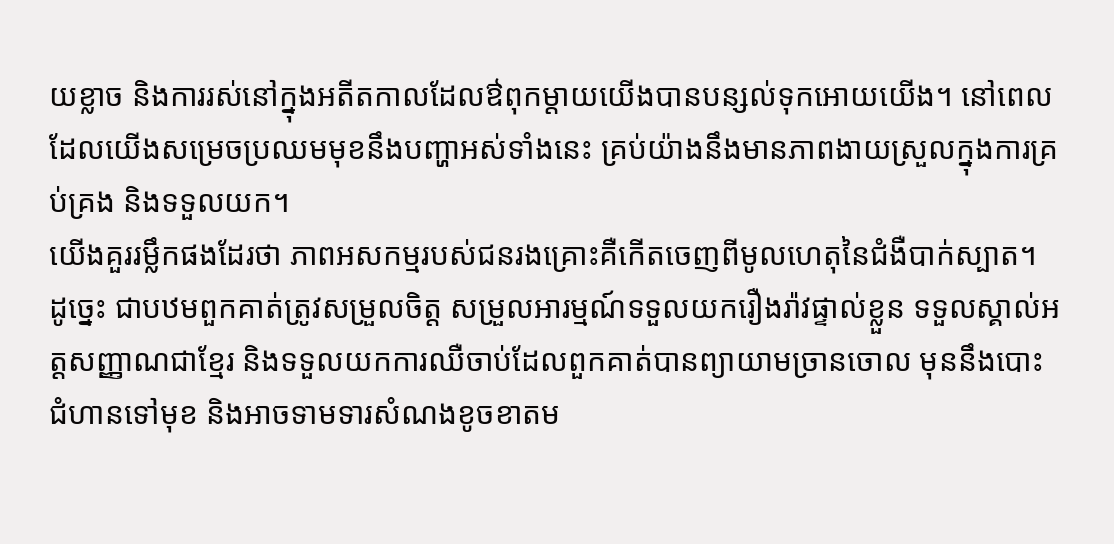យខ្លាច និងការរស់នៅក្នុងអតីតកាលដែលឳពុកម្តាយយើងបានបន្សល់ទុកអោយយើង។ នៅពេលដែលយើងសម្រេចប្រឈមមុខនឹងបញ្ហាអស់ទាំងនេះ គ្រប់យ៉ាងនឹងមានភាពងាយស្រួលក្នុងការគ្រប់គ្រង និងទទួលយក។
យើងគួររម្លឹកផងដែរថា ភាពអសកម្មរបស់ជនរងគ្រោះគឺកើតចេញពីមូលហេតុនៃជំងឺបាក់ស្បាត។ ដូច្នេះ ជាបឋមពួកគាត់ត្រូវសម្រួលចិត្ត សម្រួលអារម្មណ៍ទទួលយករឿងរ៉ាវផ្ទាល់ខ្លួន ទទួលស្គាល់អត្តសញ្ញាណជាខ្មែរ និងទទួលយកការឈឺចាប់ដែលពួកគាត់បានព្យាយាមច្រានចោល មុននឹងបោះជំហានទៅមុខ និងអាចទាមទារសំណងខូចខាតម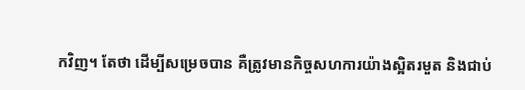កវិញ។ តែថា ដើម្បីសម្រេចបាន គឺត្រូវមានកិច្ចសហការយ៉ាងស្អិតរមួត និងជាប់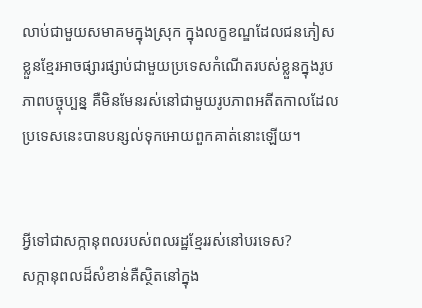លាប់ជាមួយសមាគមក្នុងស្រុក ក្នុងលក្ខខណ្ឌដែលជនភៀសខ្លួនខ្មែរអាចផ្សារផ្សាប់ជាមួយប្រទេសកំណើតរបស់ខ្លួនក្នុងរូបភាពបច្ចុប្បន្ន គឺមិនមែនរស់នៅជាមួយរូបភាពអតីតកាលដែលប្រទេសនេះបានបន្សល់ទុកអោយពួកគាត់នោះឡើយ។


អ្វីទៅជាសក្កានុពលរបស់ពលរដ្ឋខ្មែររស់នៅបរទេស?
សក្កានុពលដ៏សំខាន់គឺស្ថិតនៅក្នុង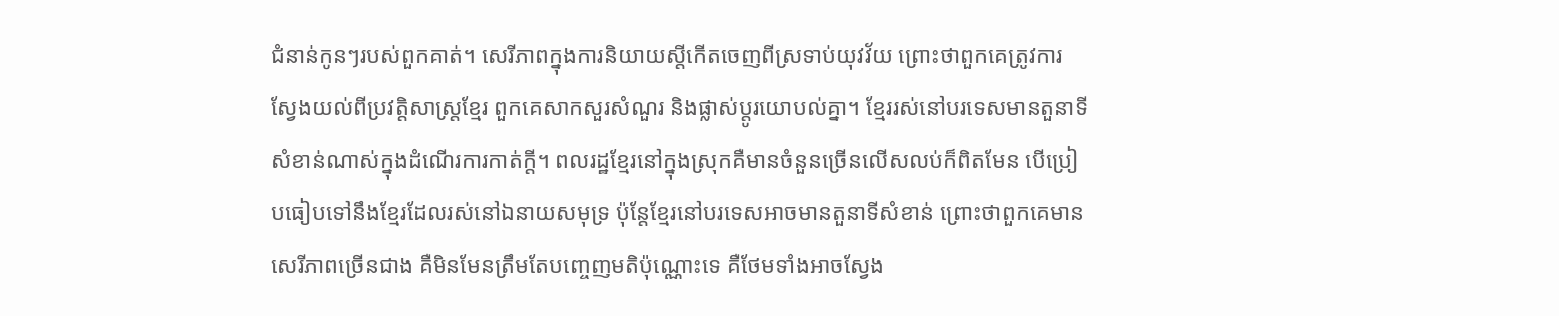ជំនាន់កូនៗរបស់ពួកគាត់។ សេរីភាពក្នុងការនិយាយស្តីកើតចេញពីស្រទាប់យុវវ័យ ព្រោះថាពួកគេត្រូវការស្វែងយល់ពីប្រវត្តិសាស្រ្តខ្មែរ ពួកគេសាកសួរសំណួរ និងផ្លាស់ប្តូរយោបល់គ្នា។ ខ្មែររស់នៅបរទេសមានតួនាទីសំខាន់ណាស់ក្នុងដំណើរការកាត់ក្តី។ ពលរដ្ឋខ្មែរនៅក្នុងស្រុកគឺមានចំនួនច្រើនលើសលប់ក៏ពិតមែន បើប្រៀបធៀបទៅនឹងខ្មែរដែលរស់នៅឯនាយសមុទ្រ ប៉ុន្តែខ្មែរនៅបរទេសអាចមានតួនាទីសំខាន់ ព្រោះថាពួកគេមានសេរីភាពច្រើនជាង គឺមិនមែនត្រឹមតែបញ្ចេញមតិប៉ុណ្ណោះទេ គឺថែមទាំងអាចស្វែង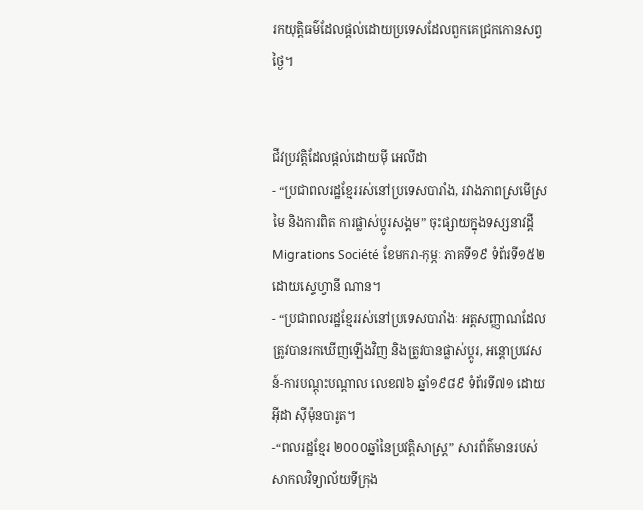រកយុត្តិធម៌ដែលផ្តល់ដោយប្រទេសដែលពួកគេជ្រកកោនសព្វថ្ងៃ។


ជីវប្រវត្តិដែលផ្តល់ដោយម៉ី អេលីដា
- “ប្រជាពលរដ្ឋខ្មែររស់នៅប្រទេសបារាំង, រវាងភាពស្រមើស្រមៃ និងការពិត ការផ្លាស់ប្តូរសង្គម” ចុះផ្សាយក្នុងទស្សនាវដ្តី Migrations Société ខែមករា-កុម្ភៈ ភាគទី១៩ ទំព័រទី១៥២ ដោយស្ទេហ្វានី ណាន។
- “ប្រជាពលរដ្ឋខ្មែររស់នៅប្រទេសបារាំងៈ អត្តសញ្ញាណដែលត្រូវបានរកឃើញឡើងវិញ និងត្រូវបានផ្លាស់ប្តូរ, អន្តោប្រវេសន៍-ការបណ្តុះបណ្តាល លេខ៧៦ ឆ្នាំ១៩៨៩ ទំព័រទី៧១ ដោយអ៊ីដា ស៊ីម៉ុនបារូត។
-“ពលរដ្ឋខ្មែរ ២០០០ឆ្នាំនៃប្រវត្តិសាស្រ្ត” សារព័ត៌មានរបស់សាកលវិទ្យាល័យទីក្រុង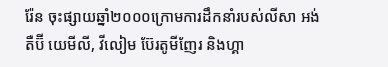រ៉ែន ចុះផ្សាយឆ្នាំ២០០០ក្រោមការដឹកនាំរបស់លីសា អង់តឺប៊ី យេមីលី, វីលៀម ប៊ែរតូមីញែរ និងហ្គា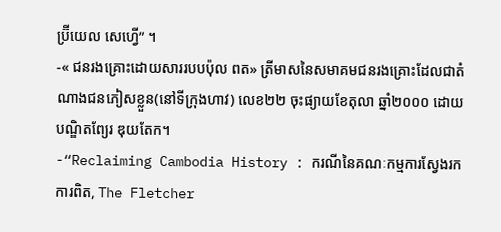ប្រ៊ីយេល សេហ្វើ” ។
-« ជនរងគ្រោះដោយសាររបបប៉ុល ពត» ត្រីមាសនៃសមាគមជនរងគ្រោះដែលជាតំណាងជនភៀសខ្លួន(នៅទីក្រុងហាវ) លេខ២២ ចុះផ្យាយខែតុលា ឆ្នាំ២០០០ ដោយបណ្ឌិតព្យែរ ឌុយតែក។
-“Reclaiming Cambodia History : ករណីនៃគណៈកម្មការស្វែងរកការពិត, The Fletcher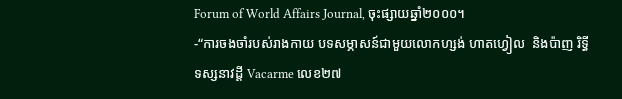Forum of World Affairs Journal, ចុះផ្សាយឆ្នាំ២០០០។
-“ការចងចាំរបស់រាងកាយ បទសម្ភាសន៍ជាមួយលោកហ្សង់ ហាតហ្វៀល  និងប៉ាញ រិទ្ធី ទស្សនាវដ្តី Vacarme លេខ២៧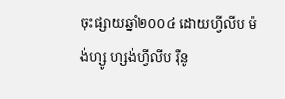ចុះផ្សាយឆ្នាំ២០០៤ ដោយហ្វីលីប ម៉ង់ហ្សូ ហ្សង់ហ្វីលីប រ៉ឺនូ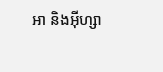អា និងអ៊ីហ្សា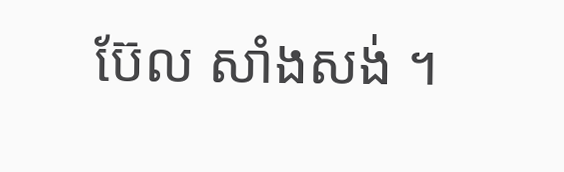ប៊ែល សាំងសង់ ។